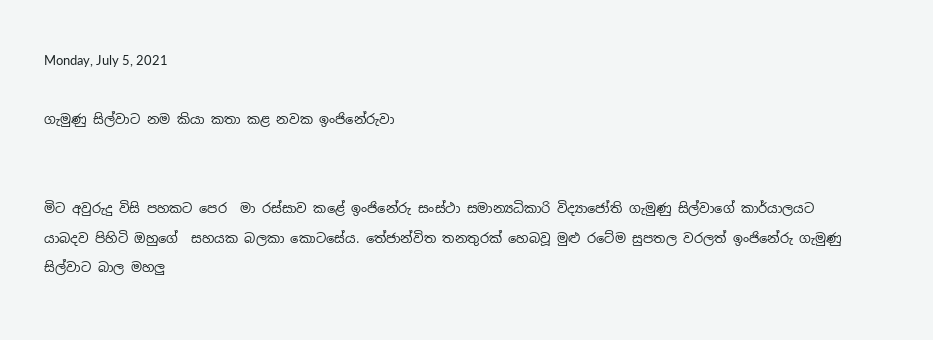Monday, July 5, 2021

ගැමුණු සිල්වාට නම කියා කතා කළ නවක ඉංජිනේරුවා


මිට අවුරුදු විසි පහකට පෙර  මා රස්සාව කළේ ඉංජිනේරු සංස්ථා සමාන්‍යධිකාරි විද්‍යාජෝති ගැමුණු සිල්වාගේ කාර්යාලයට යාබදව පිහිටි ඔහුගේ  සහයක බලකා කොටසේය. තේජාන්විත තනතුරක් හෙබවූ මුළු රටේම සුපතල වරලත් ඉංජිනේරු ගැමුණු සිල්වාට බාල මහලු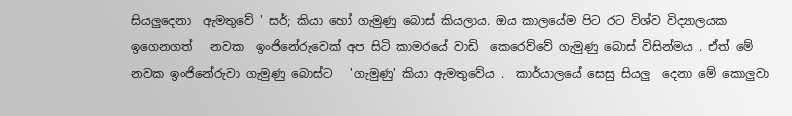සියලුදෙනා  ඇමතුවේ ' සර්; කියා හෝ ගැමුණු බොස් කියලාය. ඔය කාලයේම පිට රට විශ්ව විද්‍යාලයක ඉගෙනගත්   නවක  ඉංජිනේරුවෙක් අප සිටි කාමරයේ වාඩි  කෙරෙව්වේ ගැමුණු බොස් විසින්මය . ඒත් මේ නවක ඉංජිනේරුවා ගැමුණු බොස්ට   'ගැමුණු' කියා ඇමතුවේය .  කාර්යාලයේ සෙසු සියලු  දෙනා මේ කොලුවා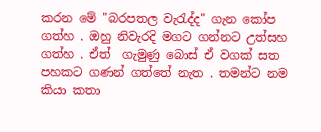කරන මේ "බරපතල වැරැද්ද" ගැන කෝප ගත්හ . ඔහු නිවැරදි මගට ගන්නට උත්සහ ගත්හ . ඒත්  ගැමුණු බොස් ඒ වගක් සත පහකට ගණන් ගත්තේ නැත . තමන්ට නම කියා කතා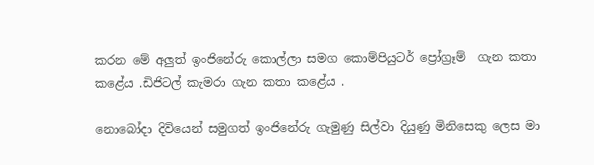කරන මේ අලුත් ඉංජිනේරු කොල්ලා සමග කොම්පියුටර් ප්‍රෝග්‍රෑම්  ගැන කතා කළේය .ඩිජිටල් කැමරා ගැන කතා කළේය .

නොබෝදා දිවියෙන් සමුගත් ඉංජිනේරු ගැමුණු සිල්වා දියුණු මිනිසෙකු ලෙස මා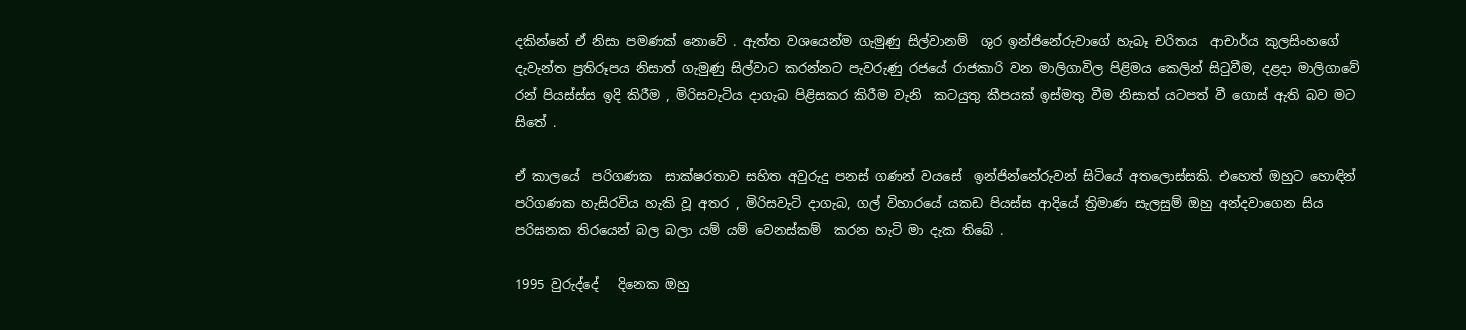දකින්නේ ඒ නිසා පමණක් නොවේ . ඇත්ත වශයෙන්ම ගැමුණු සිල්වානම්  ශුර ඉන්ජිනේරුවාගේ හැබෑ චරිතය  ආචාර්ය කුලසිංහගේ දැවැන්ත ප්‍රතිරූපය නිසාත් ගැමුණු සිල්වාට කරන්නට පැවරුණු රජයේ රාජකාරි වන මාලිගාවිල පිළිමය කෙලින් සිටුවීම, දළදා මාලිගාවේ රන් පියස්ස්ස ඉදි කිරීම , මිරිසවැටිය දාගැබ පිළිසකර කිරීම වැනි  කටයුතු කීපයක් ඉස්මතු වීම නිසාත් යටපත් වී ගොස් ඇති බව මට සිතේ .

ඒ කාලයේ  පරිගණක  සාක්ෂරතාව සහිත අවුරුදු පනස් ගණන් වයසේ  ඉන්ජින්නේරුවන් සිටියේ අතලොස්සකි. එහෙත් ඔහුට හොඳින් පරිගණක හැසිරවිය හැකි වූ අතර , මිරිසවැටි දාගැබ, ගල් විහාරයේ යකඩ පියස්ස ආදියේ ත්‍රිමාණ සැලසුම් ඔහු අන්දවාගෙන සිය පරිඝනක තිරයෙන් බල බලා යම් යම් වෙනස්කම්  කරන හැටි මා දැක තිබේ .

1995 වුරුද්දේ   දිනෙක ඔහු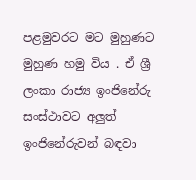පළමුවරට මට මුහුණට මුහුණ හමු විය . ඒ ශ්‍රී ලංකා රාජ්‍ය ඉංජිනේරු සංස්ථාවට අලුත් ඉංජිනේරුවන් බඳවා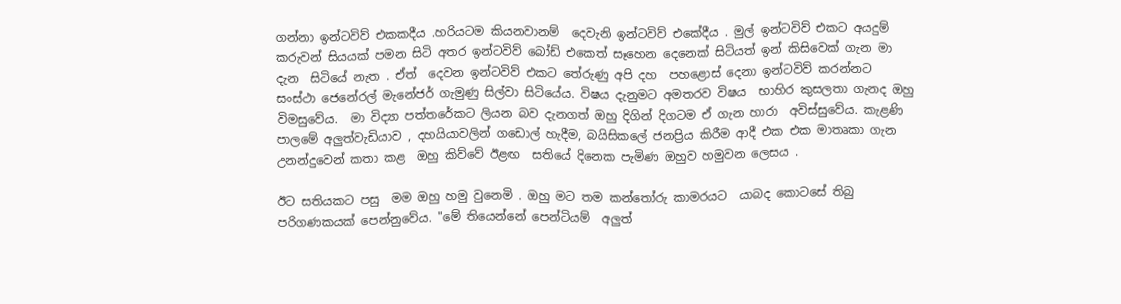ගන්නා ඉන්ටවිව් එකකදීය .හරියටම කියනවානම්  දෙවැනි ඉන්ටවිව් එකේදීය . මුල් ඉන්ටවිව් එකට අයදුම් කරුවන් සියයක් පමන සිටි අතර ඉන්ටවිව් බෝඩ් එකෙත් සෑහෙන දෙනෙක් සිටියත් ඉන් කිසිවෙක් ගැන මා දැන  සිටියේ නැත . ඒත්  දෙවන ඉන්ටවිව් එකට තේරුණු අපි දහ  පහළොස් දෙනා ඉන්ටවිව් කරන්නට සංස්ථා ජෙනේරල් මැනේජර් ගැමුණු සිල්වා සිටියේය. විෂය දැනුමට අමතරව විෂය  භාහිර කුසලතා ගැනද ඔහු විමසුවේය.  මා විද්‍යා පත්තරේකට ලියන බව දැනගත් ඔහු දිගින් දිගටම ඒ ගැන හාරා  අවිස්සුවේය. කැළණි පාලමේ අලුත්වැඩියාව , දහයියාවලින් ගඩොල් හැදීම, බයිසිකලේ ජනප්‍රිය කිරීම ආදී එක එක මාතෘකා ගැන උනන්දුවෙන් කතා කළ  ඔහු කිව්වේ ඊළඟ  සතියේ දිනෙක පැමිණ ඔහුව හමුවන ලෙසය .

ඊට සතියකට පසු  මම ඔහු හමු වුනෙමි . ඔහු මට තම කන්තෝරු කාමරයට  යාබද කොටසේ තිබු පරිගණකයක් පෙන්නුවේය. "මේ තියෙන්නේ පෙන්ටියම්  අලුත්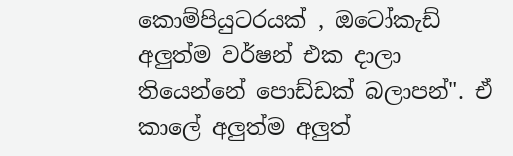කොම්පියුටරයක් , ඔටෝකැඩ්  අලුත්ම වර්ෂන් එක දාලා තියෙන්නේ පොඩ්ඩක් බලාපන්". ඒ කාලේ අලුත්ම අලුත්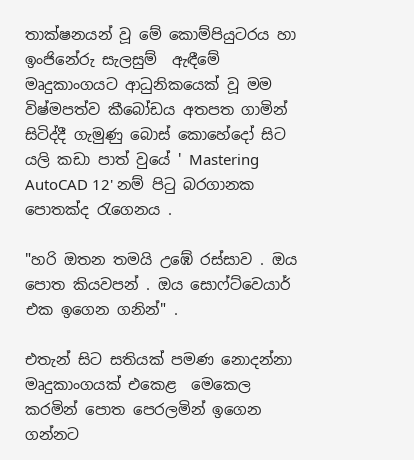තාක්ෂනයන් වූ මේ කොම්පියුටරය හා ඉංජිනේරු සැලසුම්  ඇඳීමේ මෘදුකාංගයට ආධුනිකයෙක් වූ මම විෂ්මපත්ව කීබෝඩය අතපත ගාමින් සිටිද්දී ගැමුණු බොස් කොහේදෝ සිට  යලි කඩා පාත් වුයේ ' Mastering  AutoCAD 12' නම් පිටු බරගානක  පොතක්ද රැගෙනය .

"හරි ඔතන තමයි උඹේ රස්සාව . ඔය පොත කියවපන් . ඔය සොෆ්ට්වෙයාර් එක ඉගෙන ගනින්" .

එතැන් සිට සතියක් පමණ නොදන්නා මෘදුකාංගයක් එකෙළ  මෙකෙල කරමින් පොත පෙරලමින් ඉගෙන ගන්නට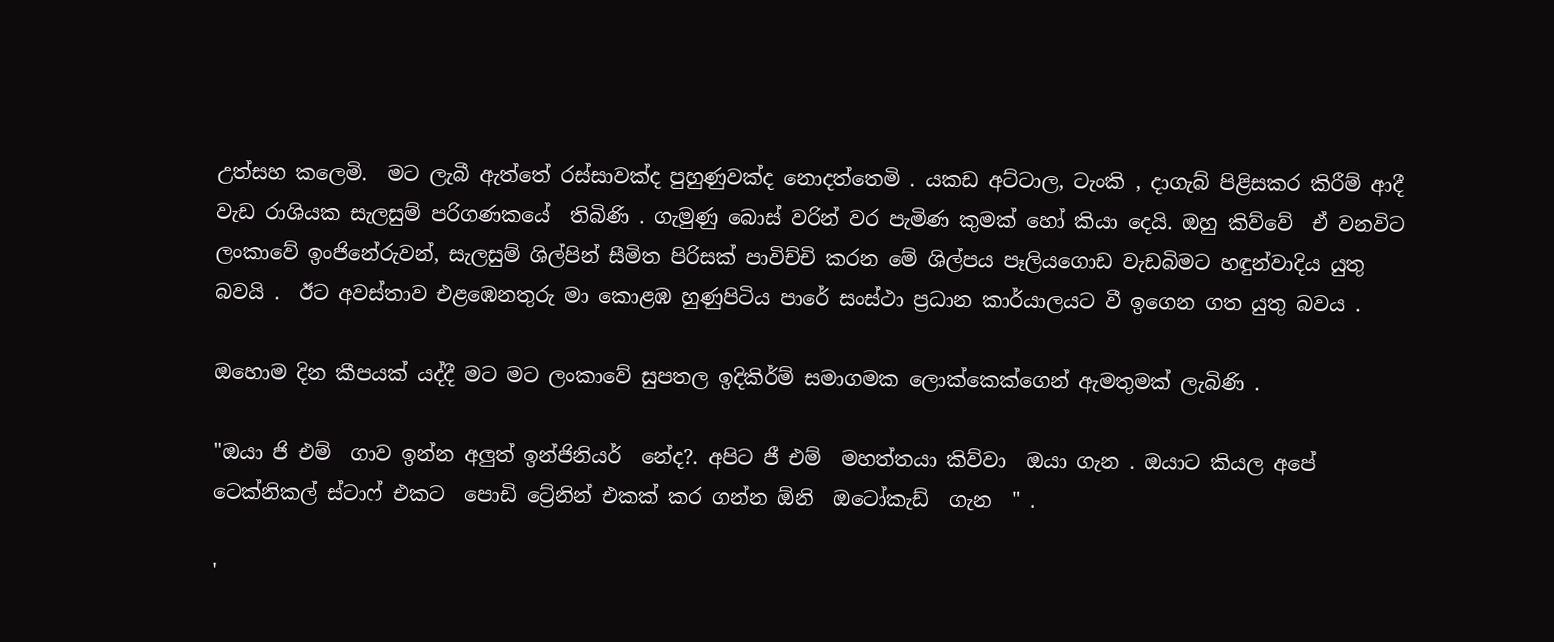උත්සහ කලෙමි.  මට ලැබී ඇත්තේ රස්සාවක්ද පුහුණුවක්ද නොදත්තෙමි . යකඩ අට්ටාල, ටැංකි , දාගැබ් පිළිසකර කිරීම් ආදී වැඩ රාශියක සැලසුම් පරිගණකයේ  තිබිණි . ගැමුණු බොස් වරින් වර පැමිණ කුමක් හෝ කියා දෙයි. ඔහු කිව්වේ  ඒ වනවිට ලංකාවේ ඉංජිනේරුවන්, සැලසුම් ශිල්පින් සීමිත පිරිසක් පාවිච්චි කරන මේ ශිල්පය පෑලියගොඩ වැඩබිමට හඳුන්වාදිය යුතු බවයි .  ඊට අවස්තාව එළඹෙනතුරු මා කොළඹ හුණුපිටිය පාරේ සංස්ථා ප්‍රධාන කාර්යාලයට වී ඉගෙන ගත යුතු බවය .

ඔහොම දින කීපයක් යද්දී මට මට ලංකාවේ සුපතල ඉදිකිර්ම් සමාගමක ලොක්කෙක්ගෙන් ඇමතුමක් ලැබිණි .

"ඔයා ජි එම්  ගාව ඉන්න අලුත් ඉන්ජිනියර්  නේද?. අපිට ජී එම්  මහත්තයා කිව්වා  ඔයා ගැන . ඔයාට කියල අපේ ටෙක්නිකල් ස්ටාෆ් එකට  පොඩි ට්‍රේනින් එකක් කර ගන්න ඕනි  ඔටෝකැඩ්  ගැන  " .

'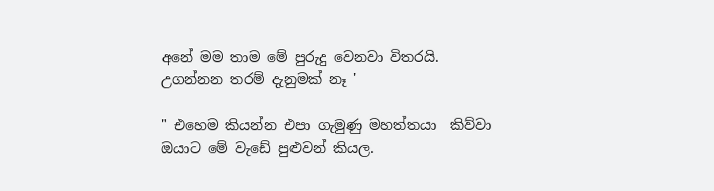අනේ මම තාම මේ පුරුදු වෙනවා විතරයි. උගන්නන තරම් දැනුමක් නෑ '

" එහෙම කියන්න එපා ගැමුණු මහත්තයා  කිව්වා ඔයාට මේ වැඩේ පුළුවන් කියල.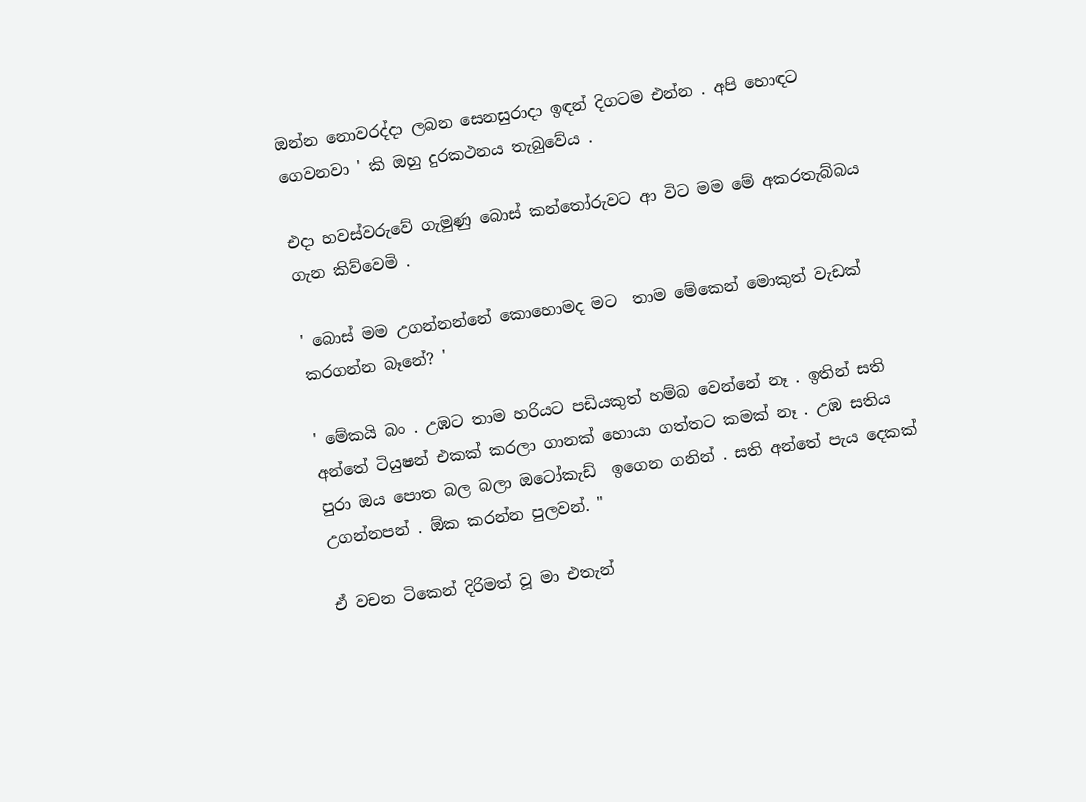ඔන්න නොවරද්දා ලබන සෙනසුරාදා ඉඳන් දිගටම එන්න . අපි හොඳට ගෙවනවා ' කි ඔහු දුරකථනය තැබුවේය .

එදා හවස්වරුවේ ගැමුණු බොස් කන්තෝරුවට ආ විට මම මේ අකරතැබ්බය ගැන කිව්වෙමි .

' බොස් මම උගන්නන්නේ කොහොමද මට  තාම මේකෙන් මොකුත් වැඩක් කරගන්න බෑනේ? '

' මේකයි බං . උඹට තාම හරියට පඩියකුත් හම්බ වෙන්නේ නෑ . ඉතින් සති අන්තේ ටියුෂන් එකක් කරලා ගානක් හොයා ගත්තට කමක් නෑ . උඹ සතිය පුරා ඔය පොත බල බලා ඔටෝකැඩ්  ඉගෙන ගනින් . සති අන්තේ පැය දෙකක් උගන්නපන් . ඕක කරන්න පුලවන්. "

ඒ වචන ටිකෙන් දිරිමත් වූ මා එතැන්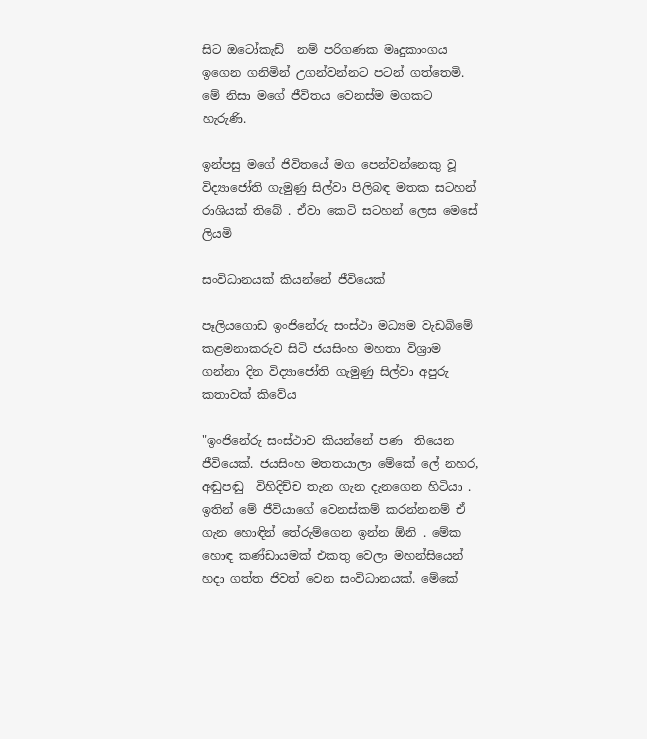සිට ඔටෝකැඩ්  නම් පරිගණක මෘදුකාංගය ඉගෙන ගනිමින් උගන්වන්නට පටන් ගත්තෙමි. මේ නිසා මගේ ජීවිතය වෙනස්ම මගකට හැරුණි.

ඉන්පසු මගේ ජිවිතයේ මග පෙන්වන්නෙකු වූ විද්‍යාජෝති ගැමුණු සිල්වා පිලිබඳ මතක සටහන් රාශියක් තිබේ . ඒවා කෙටි සටහන් ලෙස මෙසේ  ලියමි

සංවිධානයක් කියන්නේ ජීවියෙක්

පෑලියගොඩ ඉංජිනේරු සංස්ථා මධ්‍යම වැඩබිමේ කළමනාකරුව සිටි ජයසිංහ මහතා විශ්‍රාම ගන්නා දින විද්‍යාජෝති ගැමුණු සිල්වා අපුරු  කතාවක් කිවේය

"ඉංජිනේරු සංස්ථාව කියන්නේ පණ  තියෙන ජීවියෙක්. ජයසිංහ මතතයාලා මේකේ ලේ නහර, අඬුපඬු  විහිදිච්ච තැන ගැන දැනගෙන හිටියා . ඉතින් මේ ජීවියාගේ වෙනස්කම් කරන්නනම් ඒ ගැන හොඳින් තේරුම්ගෙන ඉන්න ඕනි . මේක හොඳ කණ්ඩායමක් එකතු වෙලා මහන්සියෙන් හදා ගත්ත ජිවත් වෙන සංවිධානයක්. මේකේ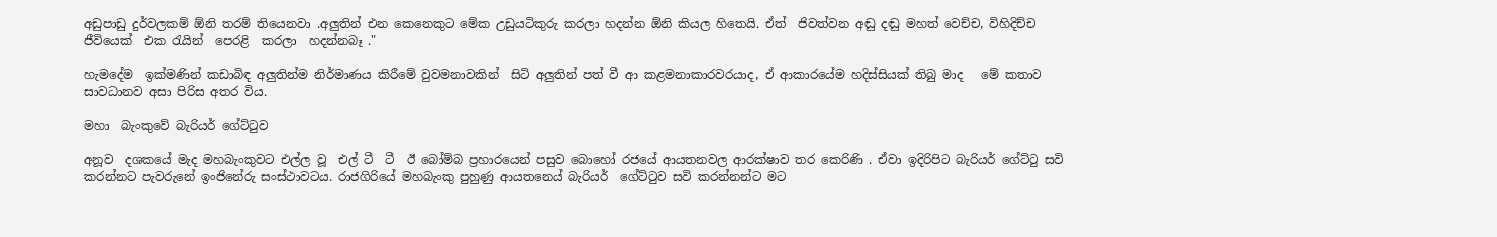අඩුපාඩු දුර්වලකම් ඕනි තරම් තියෙනවා .අලුතින් එන කෙනෙකුට මේක උඩුයටිකුරු කරලා හදන්න ඕනි කියල හිතෙයි. ඒත්  ජිවත්වන අඬු දඬු මහත් වෙච්ච, විහිදිච්ච ජීවියෙක්  එක රැයින්  පෙරළි  කරලා  හදන්නබෑ ."

හැමදේම  ඉක්මණින් කඩාබිඳ අලුතින්ම නිර්මාණය කිරීමේ වුවමනාවකින්  සිටි අලුතින් පත් වී ආ කළමනාකාරවරයාද, ඒ ආකාරයේම හදිස්සියක් තිබු මාද   මේ කතාව සාවධානව අසා පිරිස අතර විය.

මහා  බැංකුවේ බැරියර් ගේට්ටුව

අනූව  දශකයේ මැද මහබැංකුවට එල්ල වූ  එල් ටී  ටී  ඊ බෝම්බ ප්‍රහාරයෙන් පසුව බොහෝ රජයේ ආයතනවල ආරක්ෂාව තර කෙරිණි . ඒවා ඉදිරිපිට බැරියර් ගේට්ටු සවි කරන්නට පැවරුනේ ඉංජිනේරු සංස්ථාවටය. රාජගිරියේ මහබැංකු පුහුණු ආයතනෙය් බැරියර්  ගේට්ටුව සවි කරන්නන්ට මට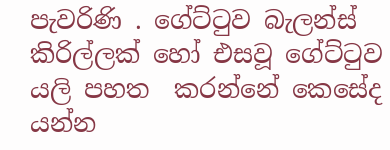පැවරිණි . ගේට්ටුව බැලන්ස් කිරිල්ලක් හෝ එසවූ ගේට්ටුව යලි පහත  කරන්නේ කෙසේද යන්න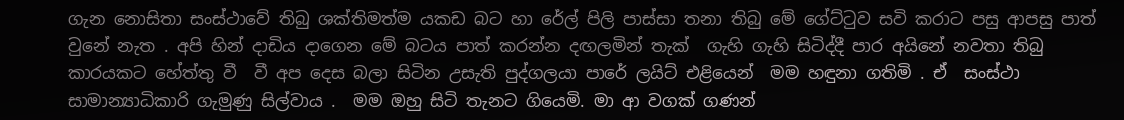ගැන නොසිතා සංස්ථාවේ තිබු ශක්තිමත්ම යකඩ බට හා රේල් පිලි පාස්සා තනා තිබු මේ ගේට්ටුව සවි කරාට පසු ආපසු පාත් වුනේ නැත . අපි හින් දාඩිය දාගෙන මේ බටය පාත් කරන්න දඟලමින් තැක්  ගැහි ගැහි සිටිද්දී පාර අයිනේ නවතා තිබු කාරයකට හේත්තු වී  වී අප දෙස බලා සිටින උසැති පුද්ගලයා පාරේ ලයිට් එළියෙන්  මම හඳුනා ගතිමි . ඒ  සංස්ථා සාමාන්‍යාධිකාරි ගැමුණු සිල්වාය .  මම ඔහු සිටි තැනට ගියෙමි. මා ආ වගක් ගණන්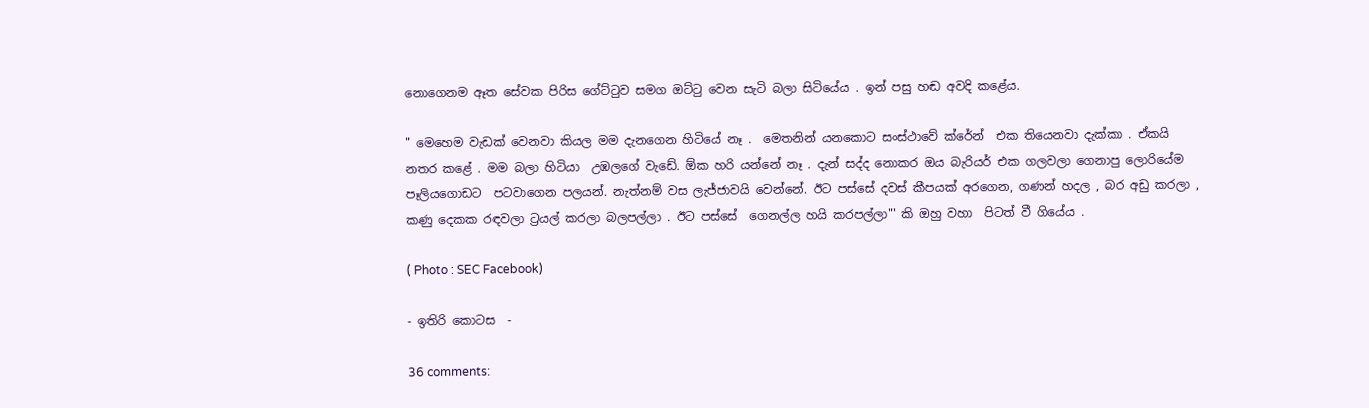නොගෙනම ඈත සේවක පිරිස ගේට්ටුව සමග ඔට්ටු වෙන සැටි බලා සිටියේය . ඉන් පසු හඬ අවදි කළේය.

" මෙහෙම වැඩක් වෙනවා කියල මම දැනගෙන හිටියේ නෑ .  මෙතනින් යනකොට සංස්ථාවේ ක්රේන්  එක තියෙනවා දැක්කා . ඒකයි  නතර කළේ . මම බලා හිටියා  උඹලගේ වැඩේ. ඕක හරි යන්නේ නෑ . දැන් සද්ද නොකර ඔය බැරියර් එක ගලවලා ගෙනාපු ලොරියේම පෑලියගොඩට  පටවාගෙන පලයන්. නැත්නම් වස ලැජ්ජාවයි වෙන්නේ. ඊට පස්සේ දවස් කීපයක් අරගෙන, ගණන් හදල , බර අඩු කරලා , කණු දෙකක රඳවලා ට්‍රයල් කරලා බලපල්ලා . ඊට පස්සේ  ගෙනල්ල හයි කරපල්ලා"' කි ඔහු වහා  පිටත් වී ගියේය .

( Photo : SEC Facebook)

- ඉතිරි කොටස  -

36 comments: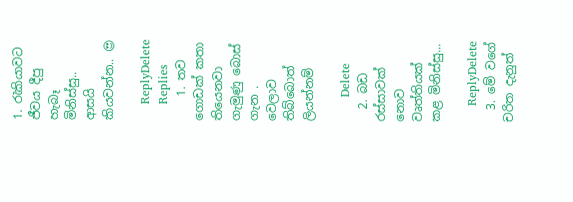1. රැකියාවට ජීවය දීපු හැබෑ මිනිස්සු.. ආසයි කියවන්න.. 😍

    ReplyDelete
    Replies
    1. තව ගොඩක් කතා තියෙනවා ගැමුණු බොස් ගැන . වෙලාව තිබ්බොත් ලියන්නම්

      Delete
  2. බඩ රස්සාවක් නොව වෘත්තියක් කළ මිනිස්සු...

    ReplyDelete
  3. මේ වගේ චරිත දැනුත්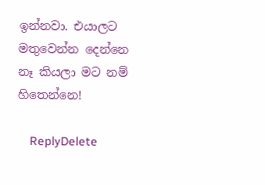ඉන්නවා. එයාලට මතුවෙන්න දෙන්නෙ නෑ කියලා මට නම් හිතෙන්නෙ!

    ReplyDelete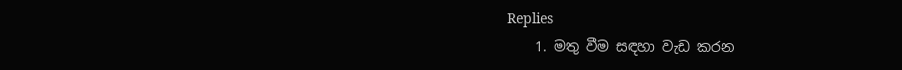Replies
    1. මතු වීම සඳහා වැඩ කරන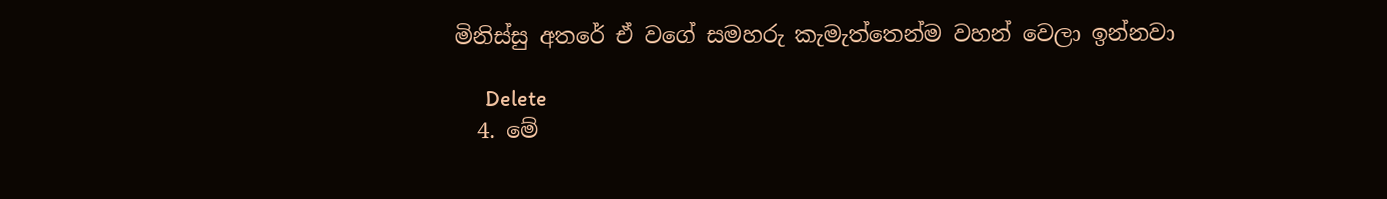මිනිස්සු අතරේ ඒ වගේ සමහරු කැමැත්තෙන්ම වහන් වෙලා ඉන්නවා

      Delete
  4. මේ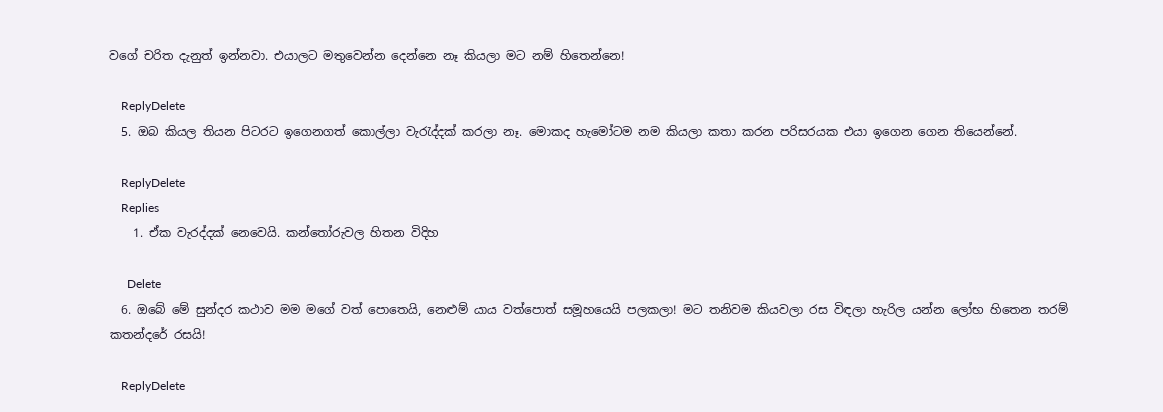වගේ චරිත දැනුත් ඉන්නවා. එයාලට මතුවෙන්න දෙන්නෙ නෑ කියලා මට නම් හිතෙන්නෙ!

    ReplyDelete
  5. ඔබ කියල තියන පිටරට ඉගෙනගත් කොල්ලා වැරැද්දක් කරලා නෑ. මොකද හැමෝටම නම කියලා කතා කරන පරිසරයක එයා ඉගෙන ගෙන තියෙන්නේ.

    ReplyDelete
    Replies
    1. ඒක වැරද්දක් නෙවෙයි. කන්තෝරුවල හිතන විදිහ

      Delete
  6. ඔබේ මේ සුන්දර කථාව මම මගේ වත් පොතෙයි, නෙළුම් යාය වත්පොත් සමූහයෙයි පලකලා! මට තනිවම කියවලා රස විඳලා හැරිල යන්න ලෝභ හිතෙන තරම් කතන්දරේ රසයි!

    ReplyDelete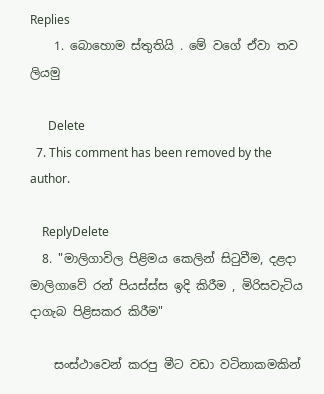Replies
    1. බොහොම ස්තුතියි . මේ වගේ ඒවා තව ලියමු

      Delete
  7. This comment has been removed by the author.

    ReplyDelete
  8. "මාලිගාවිල පිළිමය කෙලින් සිටුවීම, දළදා මාලිගාවේ රන් පියස්ස්ස ඉදි කිරීම , මිරිසවැටිය දාගැබ පිළිසකර කිරීම"

    සංස්ථාවෙන් කරපු මීට වඩා වටිනාකමකින්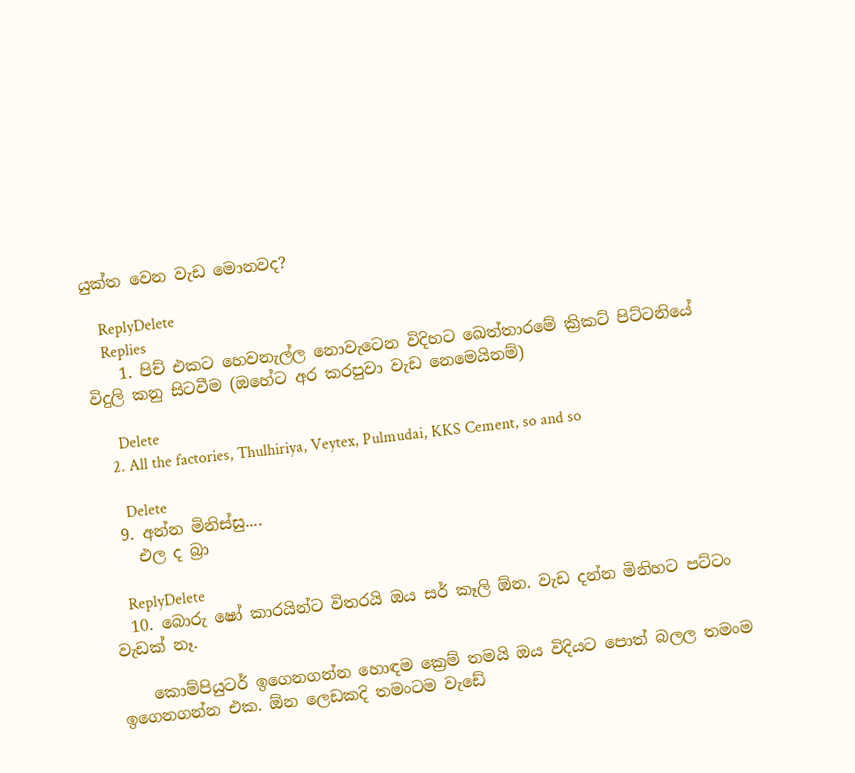යුක්ත වෙන වැඩ මොනවද?

    ReplyDelete
    Replies
    1. පිච් එකට හෙවනැල්ල නොවැටෙන විදිහට ඛෙත්තාරමේ ක්‍රිකට් පිට්ටනියේ විදුලි කනු සිටවීම (ඔහේට අර කරපුවා වැඩ නෙමෙයිනම්)

      Delete
    2. All the factories, Thulhiriya, Veytex, Pulmudai, KKS Cement, so and so

      Delete
  9. අන්න මිනිස්සු....
    එල ද බ්‍රා

    ReplyDelete
  10. බොරු ෂෝ කාරයින්ට විතරයි ඔය සර් කෑලි ඕන. වැඩ දන්න මිනිහට පට්ටං වැඩක් නෑ.

    කොම්පියුටර් ඉගෙනගන්න හොඳම ක්‍රෙම් තමයි ඔය විදියට පොත් බලල තමංම ඉගෙනගන්න එක. ඕන ලෙඩකදි තමංටම වැඩේ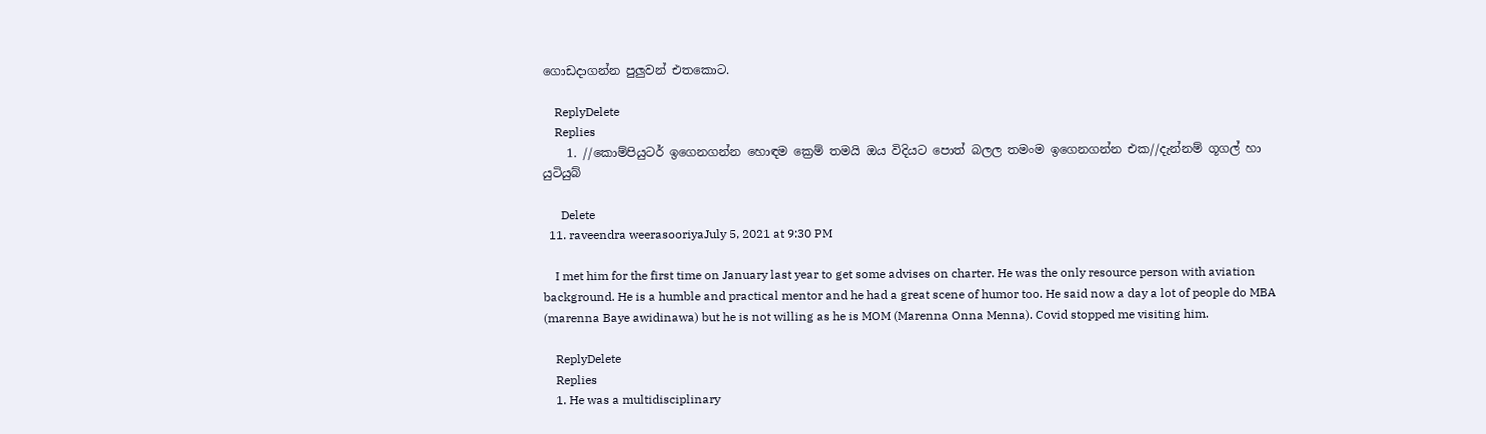ගොඩදාගන්න පුලුවන් එතකොට.

    ReplyDelete
    Replies
    1. //කොම්පියුටර් ඉගෙනගන්න හොඳම ක්‍රෙම් තමයි ඔය විදියට පොත් බලල තමංම ඉගෙනගන්න එක//දැන්නම් ගූගල් හා යුටියුබ්

      Delete
  11. raveendra weerasooriyaJuly 5, 2021 at 9:30 PM

    I met him for the first time on January last year to get some advises on charter. He was the only resource person with aviation background. He is a humble and practical mentor and he had a great scene of humor too. He said now a day a lot of people do MBA (marenna Baye awidinawa) but he is not willing as he is MOM (Marenna Onna Menna). Covid stopped me visiting him.

    ReplyDelete
    Replies
    1. He was a multidisciplinary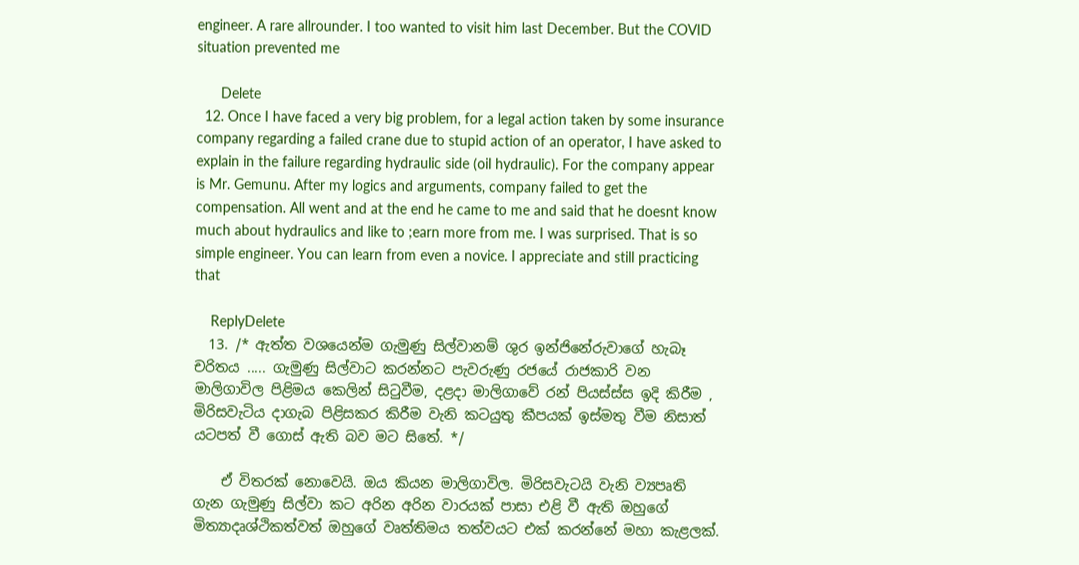engineer. A rare allrounder. I too wanted to visit him last December. But the COVID situation prevented me

      Delete
  12. Once I have faced a very big problem, for a legal action taken by some insurance company regarding a failed crane due to stupid action of an operator, I have asked to explain in the failure regarding hydraulic side (oil hydraulic). For the company appear is Mr. Gemunu. After my logics and arguments, company failed to get the compensation. All went and at the end he came to me and said that he doesnt know much about hydraulics and like to ;earn more from me. I was surprised. That is so simple engineer. You can learn from even a novice. I appreciate and still practicing that

    ReplyDelete
  13. /* ඇත්ත වශයෙන්ම ගැමුණු සිල්වානම් ශුර ඉන්ජිනේරුවාගේ හැබෑ චරිතය ..... ගැමුණු සිල්වාට කරන්නට පැවරුණු රජයේ රාජකාරි වන මාලිගාවිල පිළිමය කෙලින් සිටුවීම, දළදා මාලිගාවේ රන් පියස්ස්ස ඉදි කිරීම , මිරිසවැටිය දාගැබ පිළිසකර කිරීම වැනි කටයුතු කීපයක් ඉස්මතු වීම නිසාත් යටපත් වී ගොස් ඇති බව මට සිතේ. */

    ඒ විතරක් නොවෙයි. ඔය කියන මාලිගාවිල. මිරිසවැටයි වැනි ව්‍යපෘති ගැන ගැමුණු සිල්වා කට අරින අරින වාරයක් පාසා එළි වී ඇති ඔහුගේ මිත්‍යාදෘශ්ථිකත්වත් ඔහුගේ වෘත්තිමය තත්වයට එක් කරන්නේ මහා කැළලක්.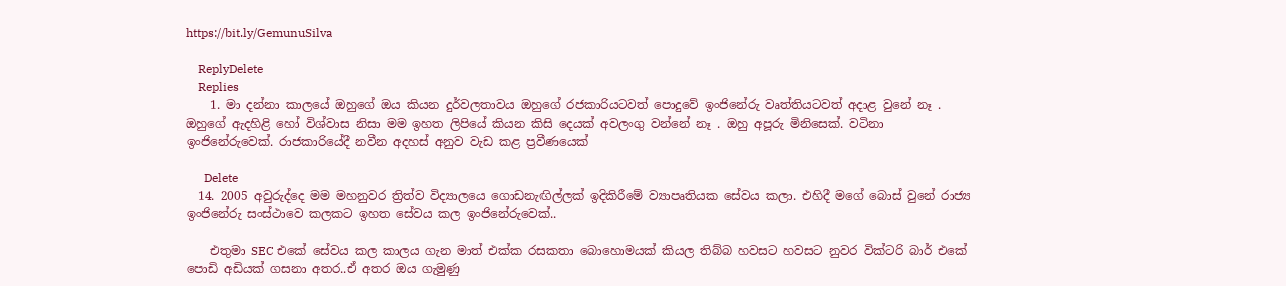https://bit.ly/GemunuSilva

    ReplyDelete
    Replies
    1. මා දන්නා කාලයේ ඔහුගේ ඔය කියන දුර්වලතාවය ඔහුගේ රජකාරියටවත් පොදුවේ ඉංජිනේරු වෘත්තියටවත් අදාළ වුනේ නෑ . ඔහුගේ ඇදහිළි හෝ විශ්වාස නිසා මම ඉහත ලිපියේ කියන කිසි දෙයක් අවලංගු වන්නේ නෑ . ඔහු අපූරු මිනිසෙක්. වටිනා ඉංජිනේරුවෙක්. රාජකාරියේදී නවීන අදහස් අනුව වැඩ කළ ප්‍රවීණයෙක්

      Delete
  14. 2005 අවුරුද්දෙ මම මහනුවර ත්‍රිත්ව විද්‍යාලයෙ ගොඩනැඟිල්ලක් ඉදිකිරීමේ ව්‍යාපෘතියක සේවය කලා. එහිදී මගේ බොස් වුනේ රාජ්‍ය ඉංජිනේරු සංස්ථාවෙ කලකට ඉහත සේවය කල ඉංජිනේරුවෙක්..

    එතුමා SEC එකේ සේවය කල කාලය ගැන මාත් එක්ක රසකතා බොහොමයක් කියල තිබ්බ හවසට හවසට නුවර වික්ටරි බාර් එකේ පොඩි අඩියක් ගසනා අතර..ඒ අතර ඔය ගැමුණු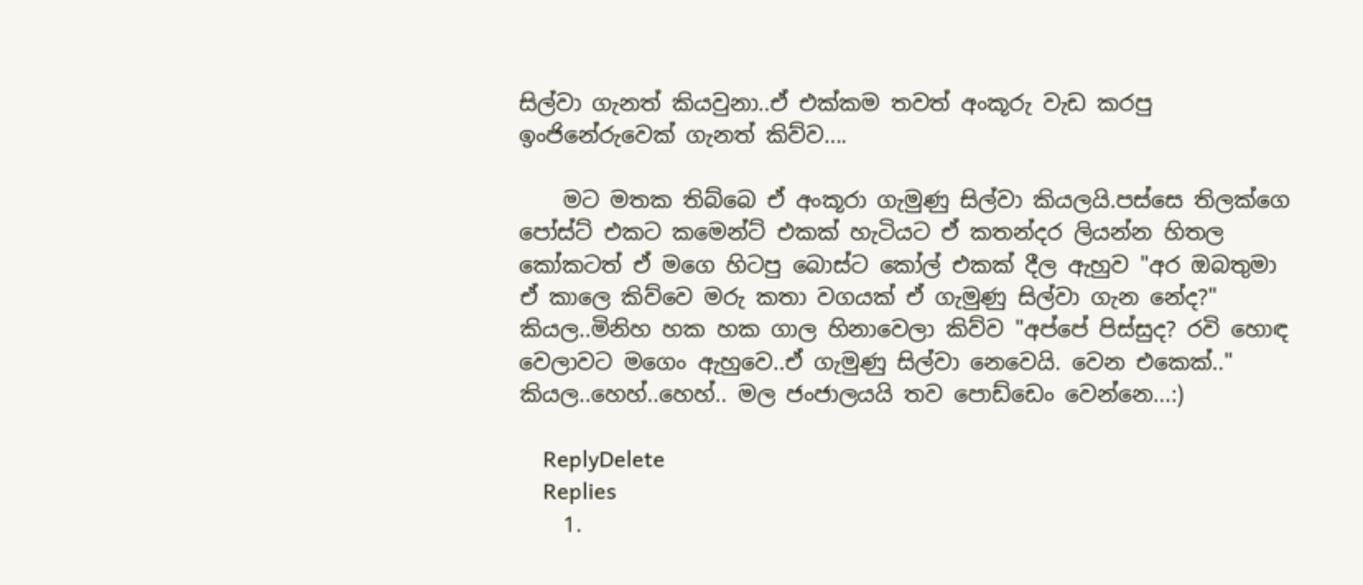සිල්වා ගැනත් කියවුනා..ඒ එක්කම තවත් අංකූරු වැඩ කරපු ඉංජිනේරුවෙක් ගැනත් කිව්ව....

    මට මතක තිබ්බෙ ඒ අංකූරා ගැමුණු සිල්වා කියලයි.පස්සෙ තිලක්ගෙ පෝස්ට් එකට කමෙන්ට් එකක් හැටියට ඒ කතන්දර ලියන්න හිතල කෝකටත් ඒ මගෙ හිටපු බොස්ට කෝල් එකක් දීල ඇහුව "අර ඔබතුමා ඒ කාලෙ කිව්වෙ මරු කතා වගයක් ඒ ගැමුණු සිල්වා ගැන නේද?" කියල..මිනිහ හක හක ගාල හිනාවෙලා කිව්ව "අප්පේ පිස්සුද? රවි හොඳ වෙලාවට මගෙං ඇහුවෙ..ඒ ගැමුණු සිල්වා නෙවෙයි. වෙන එකෙක්.." කියල..හෙහ්..හෙහ්.. මල ජංජාලයයි තව පොඩ්ඩෙං වෙන්නෙ...:)

    ReplyDelete
    Replies
    1.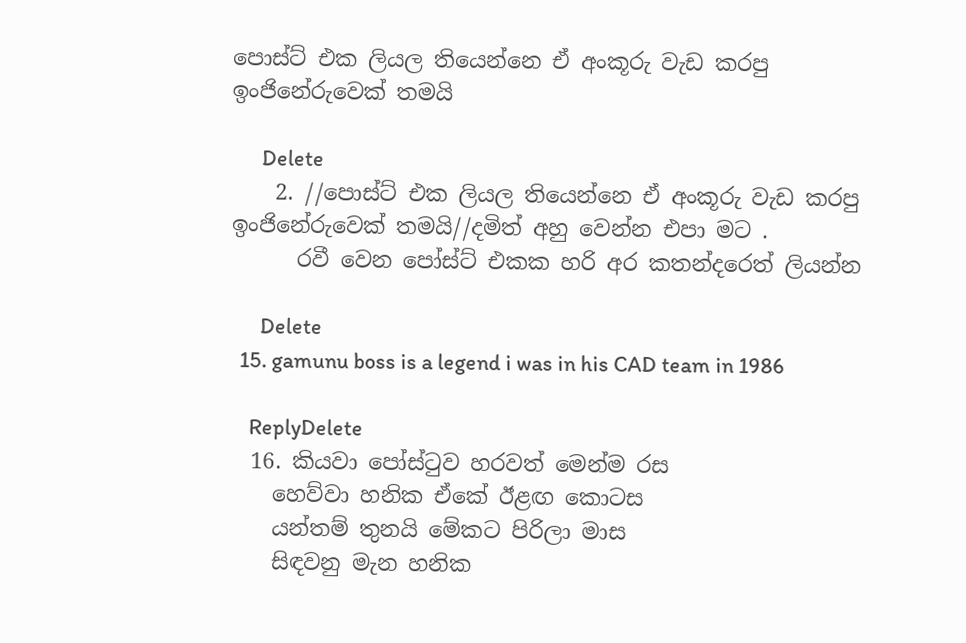පොස්ට් එක ලියල තියෙන්නෙ ඒ අංකූරු වැඩ කරපු ඉංජිනේරුවෙක් තමයි

      Delete
    2. //පොස්ට් එක ලියල තියෙන්නෙ ඒ අංකූරු වැඩ කරපු ඉංජිනේරුවෙක් තමයි//දමිත් අහු වෙන්න එපා මට .
      රවී වෙන පෝස්ට් එකක හරි අර කතන්දරෙත් ලියන්න

      Delete
  15. gamunu boss is a legend i was in his CAD team in 1986

    ReplyDelete
  16. කියවා පෝස්ටුව හරවත් මෙන්ම රස
    හෙව්වා හනික ඒකේ ඊළඟ කොටස
    යන්තම් තුනයි මේකට පිරිලා මාස
    සිඳවනු මැන හනික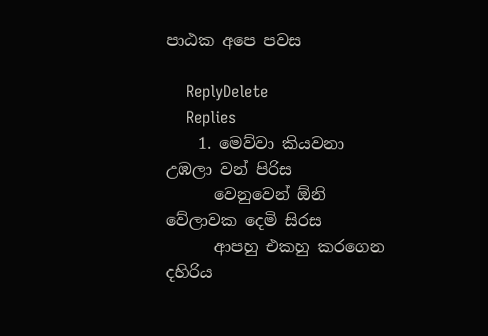පාඨක අපෙ පවස

    ReplyDelete
    Replies
    1. මෙව්වා කියවනා උඹලා වන් පිරිස
      වෙනුවෙන් ඕනි වේලාවක දෙමි සිරස
      ආපහු එකහු කරගෙන දහිරිය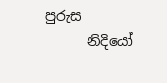පුරුස
      නිදියෝ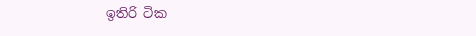ඉතිරි ටික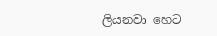ලියනවා හෙට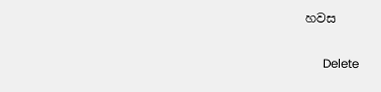හවස

      Delete